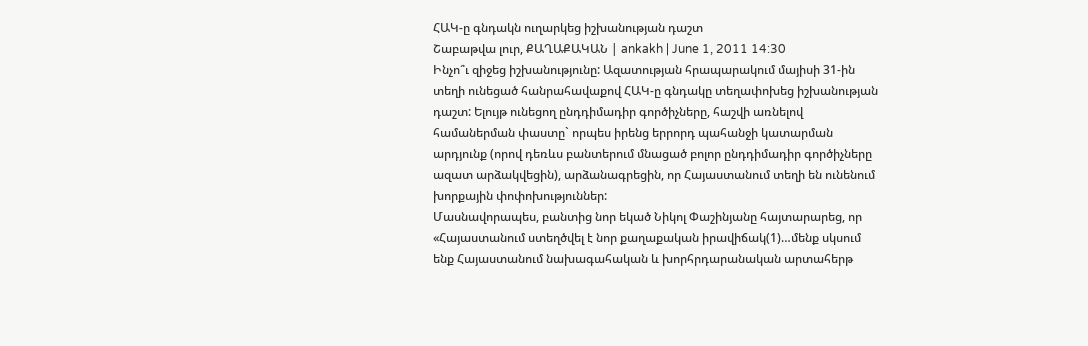ՀԱԿ-ը գնդակն ուղարկեց իշխանության դաշտ
Շաբաթվա լուր, ՔԱՂԱՔԱԿԱՆ | ankakh | June 1, 2011 14:30
Ինչո՞ւ զիջեց իշխանությունը: Ազատության հրապարակում մայիսի 31-ին տեղի ունեցած հանրահավաքով ՀԱԿ-ը գնդակը տեղափոխեց իշխանության դաշտ: Ելույթ ունեցող ընդդիմադիր գործիչները, հաշվի առնելով համաներման փաստը` որպես իրենց երրորդ պահանջի կատարման արդյունք (որով դեռևս բանտերում մնացած բոլոր ընդդիմադիր գործիչները ազատ արձակվեցին), արձանագրեցին, որ Հայաստանում տեղի են ունենում խորքային փոփոխություններ:
Մասնավորապես, բանտից նոր եկած Նիկոլ Փաշինյանը հայտարարեց, որ «Հայաստանում ստեղծվել է նոր քաղաքական իրավիճակ(1)…մենք սկսում ենք Հայաստանում նախագահական և խորհրդարանական արտահերթ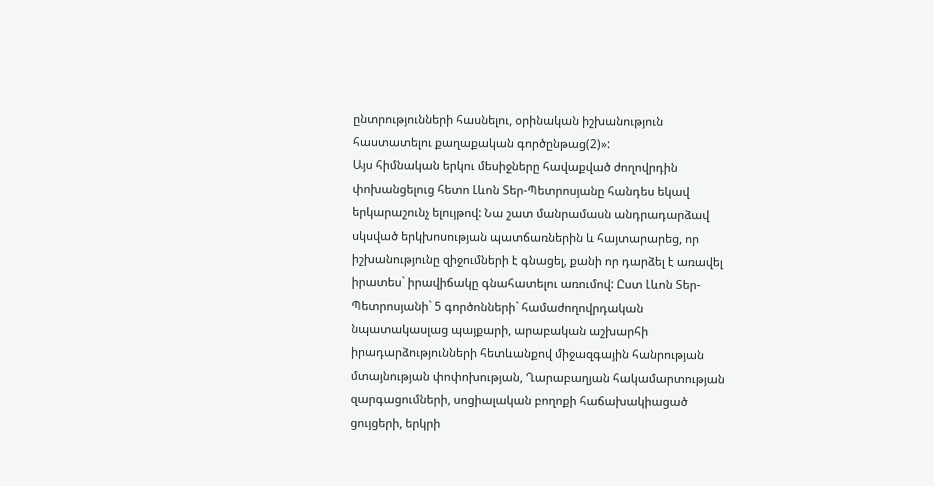ընտրությունների հասնելու, օրինական իշխանություն հաստատելու քաղաքական գործընթաց(2)»:
Այս հիմնական երկու մեսիջները հավաքված ժողովրդին փոխանցելուց հետո Լևոն Տեր-Պետրոսյանը հանդես եկավ երկարաշունչ ելույթով: Նա շատ մանրամասն անդրադարձավ սկսված երկխոսության պատճառներին և հայտարարեց, որ իշխանությունը զիջումների է գնացել, քանի որ դարձել է առավել իրատես` իրավիճակը գնահատելու առումով: Ըստ Լևոն Տեր-Պետրոսյանի` 5 գործոնների` համաժողովրդական նպատակասլաց պայքարի, արաբական աշխարհի իրադարձությունների հետևանքով միջազգային հանրության մտայնության փոփոխության, Ղարաբաղյան հակամարտության զարգացումների, սոցիալական բողոքի հաճախակիացած ցույցերի, երկրի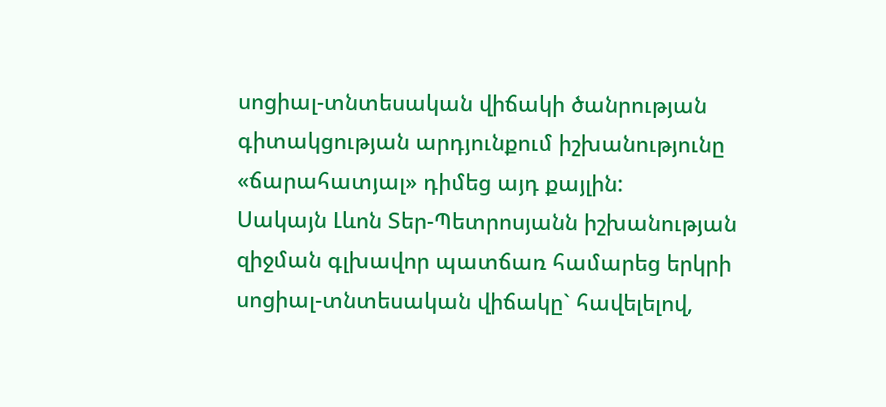սոցիալ-տնտեսական վիճակի ծանրության գիտակցության արդյունքում իշխանությունը «ճարահատյալ» դիմեց այդ քայլին:
Սակայն Լևոն Տեր-Պետրոսյանն իշխանության զիջման գլխավոր պատճառ համարեց երկրի սոցիալ-տնտեսական վիճակը` հավելելով,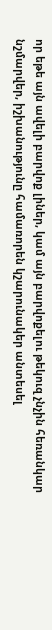որ եթե այն ավելի բարվոք լիներ, կամ այն բարվոքելու թեկուզ չնչին հեռանկար նշմարվեր, իշխանությունը համառորեն կշարունակեր անտեսել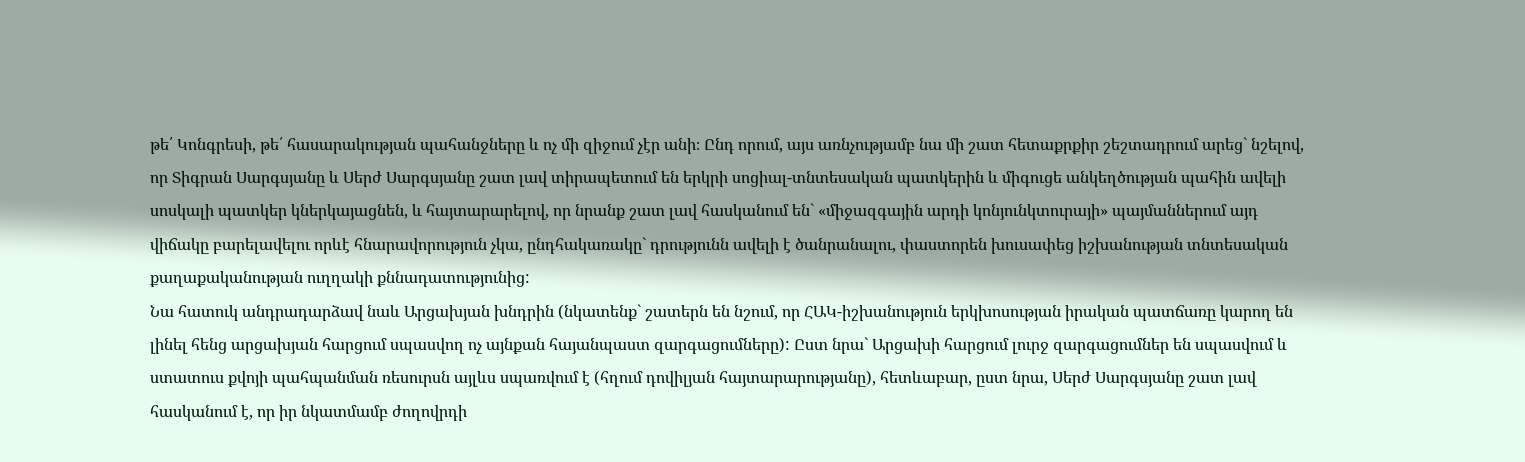թե՛ Կոնգրեսի, թե՛ հասարակության պահանջները և ոչ մի զիջում չէր անի։ Ընդ որում, այս առնչությամբ նա մի շատ հետաքրքիր շեշտադրում արեց` նշելով, որ Տիգրան Սարգսյանը և Սերժ Սարգսյանը շատ լավ տիրապետում են երկրի սոցիալ-տնտեսական պատկերին և միգուցե անկեղծության պահին ավելի սոսկալի պատկեր կներկայացնեն, և հայտարարելով, որ նրանք շատ լավ հասկանում են` «միջազգային արդի կոնյունկտուրայի» պայմաններում այդ վիճակը բարելավելու որևէ հնարավորություն չկա, ընդհակառակը` դրությունն ավելի է ծանրանալու, փաստորեն խուսափեց իշխանության տնտեսական քաղաքականության ուղղակի քննադատությունից:
Նա հատուկ անդրադարձավ նաև Արցախյան խնդրին (նկատենք` շատերն են նշում, որ ՀԱԿ-իշխանություն երկխոսության իրական պատճառը կարող են լինել հենց արցախյան հարցում սպասվող ոչ այնքան հայանպաստ զարգացումները): Ըստ նրա` Արցախի հարցում լուրջ զարգացումներ են սպասվում և ստատուս քվոյի պահպանման ռեսուրսն այլևս սպառվում է (հղում դովիլյան հայտարարությանը), հետևաբար, ըստ նրա, Սերժ Սարգսյանը շատ լավ հասկանում է, որ իր նկատմամբ ժողովրդի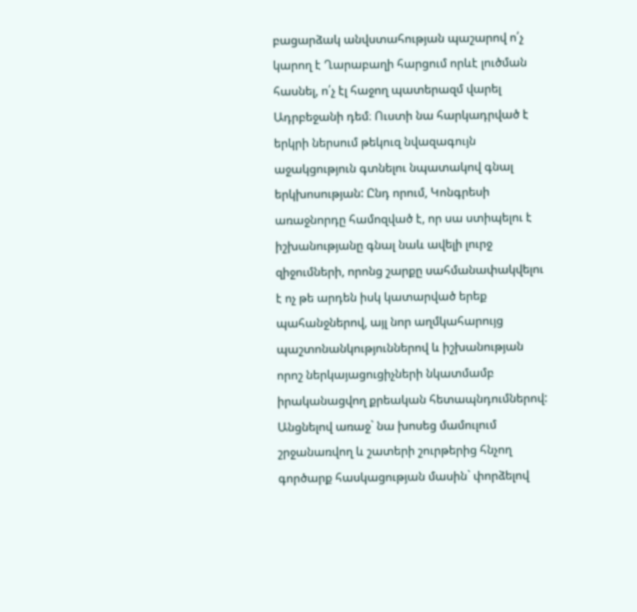բացարձակ անվստահության պաշարով ո՛չ կարող է Ղարաբաղի հարցում որևէ լուծման հասնել, ո՛չ էլ հաջող պատերազմ վարել Ադրբեջանի դեմ։ Ուստի նա հարկադրված է երկրի ներսում թեկուզ նվազագույն աջակցություն գտնելու նպատակով գնալ երկխոսության: Ընդ որում, Կոնգրեսի առաջնորդը համոզված է, որ սա ստիպելու է իշխանությանը գնալ նաև ավելի լուրջ զիջումների, որոնց շարքը սահմանափակվելու է ոչ թե արդեն իսկ կատարված երեք պահանջներով, այլ նոր աղմկահարույց պաշտոնանկություններով և իշխանության որոշ ներկայացուցիչների նկատմամբ իրականացվող քրեական հետապնդումներով:
Անցնելով առաջ` նա խոսեց մամուլում շրջանառվող և շատերի շուրթերից հնչող գործարք հասկացության մասին` փորձելով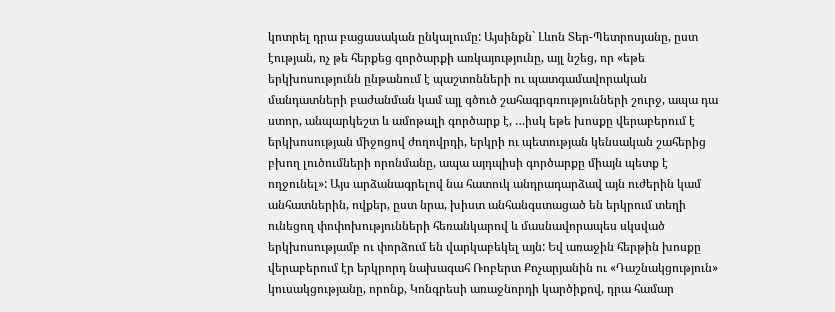կոտրել դրա բացասական ընկալումը: Այսինքն` Լևոն Տեր-Պետրոսյանը, ըստ էության, ոչ թե հերքեց գործարքի առկայությունը, այլ նշեց, որ «եթե երկխոսությունն ընթանում է պաշտոնների ու պատգամավորական մանդատների բաժանման կամ այլ գծուծ շահագրգռությունների շուրջ, ապա դա ստոր, անպարկեշտ և ամոթալի գործարք է, …իսկ եթե խոսքը վերաբերում է երկխոսության միջոցով ժողովրդի, երկրի ու պետության կենսական շահերից բխող լուծումների որոնմանը, ապա այդպիսի գործարքը միայն պետք է ողջունել»: Այս արձանագրելով նա հատուկ անդրադարձավ այն ուժերին կամ անհատներին, ովքեր, ըստ նրա, խիստ անհանգստացած են երկրում տեղի ունեցող փոփոխությունների հեռանկարով և մասնավորապես սկսված երկխոսությամբ ու փորձում են վարկաբեկել այն: Եվ առաջին հերթին խոսքը վերաբերում էր երկրորդ նախագահ Ռոբերտ Քոչարյանին ու «Դաշնակցություն» կուսակցությանը, որոնք, Կոնգրեսի առաջնորդի կարծիքով, դրա համար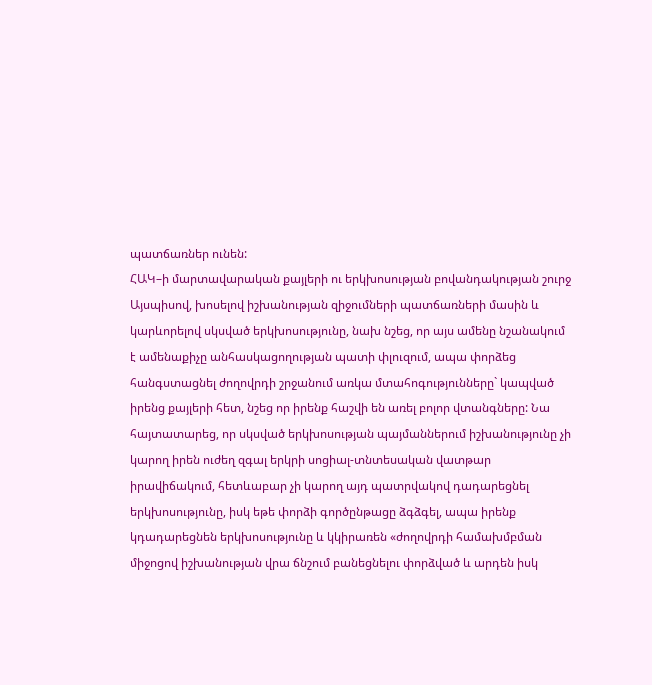պատճառներ ունեն:
ՀԱԿ–ի մարտավարական քայլերի ու երկխոսության բովանդակության շուրջ
Այսպիսով, խոսելով իշխանության զիջումների պատճառների մասին և կարևորելով սկսված երկխոսությունը, նախ նշեց, որ այս ամենը նշանակում է ամենաքիչը անհասկացողության պատի փլուզում, ապա փորձեց հանգստացնել ժողովրդի շրջանում առկա մտահոգությունները` կապված իրենց քայլերի հետ, նշեց որ իրենք հաշվի են առել բոլոր վտանգները: Նա հայտատարեց, որ սկսված երկխոսության պայմաններում իշխանությունը չի կարող իրեն ուժեղ զգալ երկրի սոցիալ-տնտեսական վատթար իրավիճակում, հետևաբար չի կարող այդ պատրվակով դադարեցնել երկխոսությունը, իսկ եթե փորձի գործընթացը ձգձգել, ապա իրենք կդադարեցնեն երկխոսությունը և կկիրառեն «ժողովրդի համախմբման միջոցով իշխանության վրա ճնշում բանեցնելու փորձված և արդեն իսկ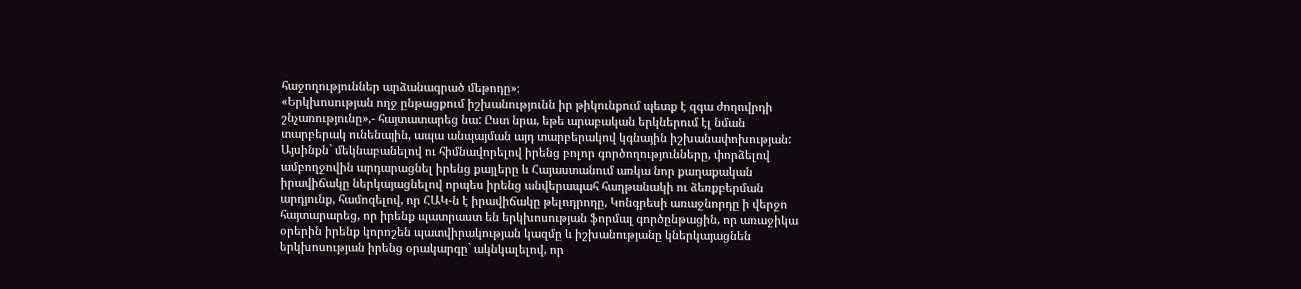հաջողություններ արձանագրած մեթոդը»։
«Երկխոսության ողջ ընթացքում իշխանությունն իր թիկունքում պետք է զգա ժողովրդի շնչառությունը»,- հայտատարեց նա: Ըստ նրա, եթե արաբական երկներում էլ նման տարբերակ ունենային, ապա անպայման այդ տարբերակով կգնային իշխանափոխության: Այսինքն` մեկնաբանելով ու հիմնավորելով իրենց բոլոր գործողությունները, փորձելով ամբողջովին արդարացնել իրենց քայլերը և Հայաստանում առկա նոր քաղաքական իրավիճակը ներկայացնելով որպես իրենց անվերապահ հաղթանակի ու ձեռքբերման արդյունք, համոզելով, որ ՀԱԿ-ն է իրավիճակը թելոդրողը, Կոնգրեսի առաջնորդը ի վերջո հայտարարեց, որ իրենք պատրաստ են երկխոսության ֆորմալ գործընթացին, որ առաջիկա օրերին իրենք կորոշեն պատվիրակության կազմը և իշխանությանը կներկայացնեն երկխոսության իրենց օրակարգը` ակնկալելով, որ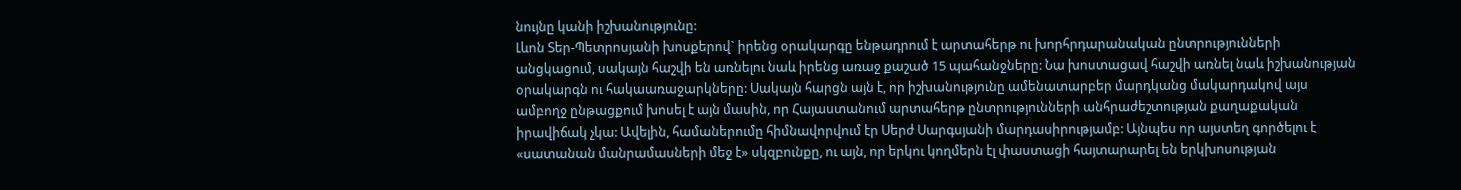նույնը կանի իշխանությունը:
Լևոն Տեր-Պետրոսյանի խոսքերով` իրենց օրակարգը ենթադրում է արտահերթ ու խորհրդարանական ընտրությունների անցկացում, սակայն հաշվի են առնելու նաև իրենց առաջ քաշած 15 պահանջները: Նա խոստացավ հաշվի առնել նաև իշխանության օրակարգն ու հակաառաջարկները: Սակայն հարցն այն է, որ իշխանությունը ամենատարբեր մարդկանց մակարդակով այս ամբողջ ընթացքում խոսել է այն մասին, որ Հայաստանում արտահերթ ընտրությունների անհրաժեշտության քաղաքական իրավիճակ չկա: Ավելին, համաներումը հիմնավորվում էր Սերժ Սարգսյանի մարդասիրությամբ: Այնպես որ այստեղ գործելու է «սատանան մանրամասների մեջ է» սկզբունքը, ու այն, որ երկու կողմերն էլ փաստացի հայտարարել են երկխոսության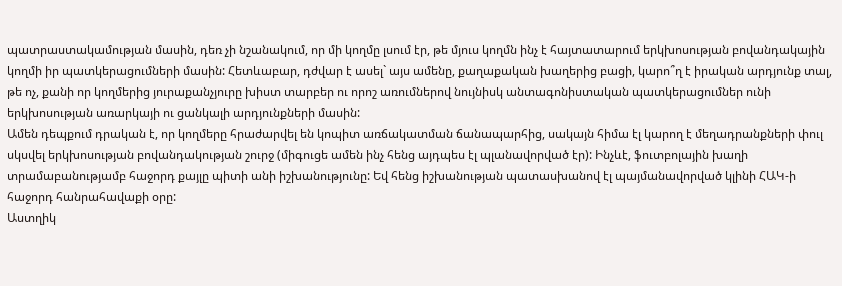պատրաստակամության մասին, դեռ չի նշանակում, որ մի կողմը լսում էր, թե մյուս կողմն ինչ է հայտատարում երկխոսության բովանդակային կողմի իր պատկերացումների մասին: Հետևաբար, դժվար է ասել` այս ամենը, քաղաքական խաղերից բացի, կարո՞ղ է իրական արդյունք տալ, թե ոչ, քանի որ կողմերից յուրաքանչյուրը խիստ տարբեր ու որոշ առումներով նույնիսկ անտագոնիստական պատկերացումներ ունի երկխոսության առարկայի ու ցանկալի արդյունքների մասին:
Ամեն դեպքում դրական է, որ կողմերը հրաժարվել են կոպիտ առճակատման ճանապարհից, սակայն հիմա էլ կարող է մեղադրանքների փուլ սկսվել երկխոսության բովանդակության շուրջ (միգուցե ամեն ինչ հենց այդպես էլ պլանավորված էր): Ինչևէ, ֆուտբոլային խաղի տրամաբանությամբ հաջորդ քայլը պիտի անի իշխանությունը: Եվ հենց իշխանության պատասխանով էլ պայմանավորված կլինի ՀԱԿ-ի հաջորդ հանրահավաքի օրը:
Աստղիկ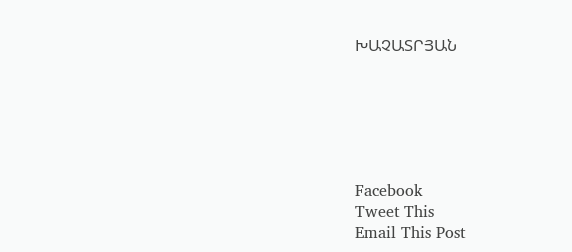ԽԱՉԱՏՐՅԱՆ






Facebook
Tweet This
Email This Post